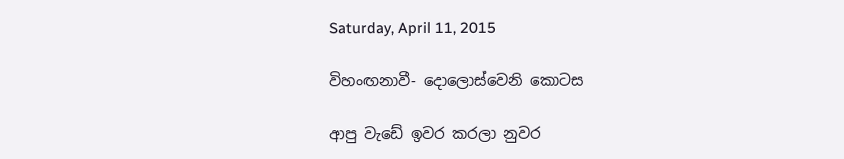Saturday, April 11, 2015

විහංඟනාවී- දොලොස්වෙනි කොටස

ආපු වැඩේ ඉවර කරලා නුවර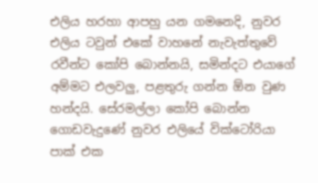එලිය හරහා ආපහු යන ගමනෙදි, නුවර එලිය ටවුන් එකේ වාහනේ නැවැත්තුවේ රවීන්ට කෝපි බොන්නයි, සමින්දට එයාගේ අම්මට එලවලු, පළතුරු ගන්න ඕන වුණ හන්දයි. සේරමල්ලා කෝපි බොන්න ගොඩවැදුණේ නුවර එලියේ වික්ටෝරියා පාක් එක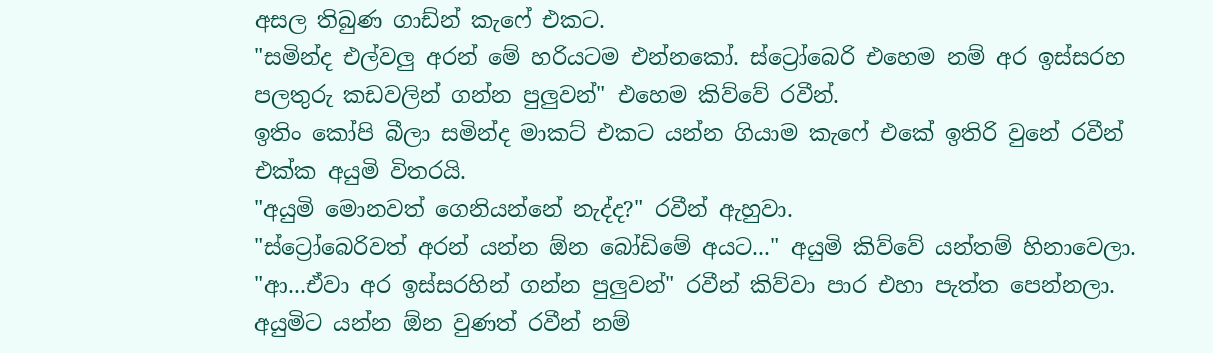අසල තිබුණ ගාඩ්න් කැෆේ එකට.
"සමින්ද එල්වලු අරන් මේ හරියටම එන්නකෝ. ස්ට්‍රෝබෙරි එහෙම නම් අර ඉස්සරහ පලතුරු කඩවලින් ගන්න පුලුවන්" එහෙම කිව්වේ රවීන්.
ඉතිං කෝපි බීලා සමින්ද මාකට් එකට යන්න ගියාම කැෆේ එකේ ඉතිරි වුනේ රවීන් එක්ක අයුමි විතරයි.
"අයුමි මොනවත් ගෙනියන්නේ නැද්ද?" රවීන් ඇහුවා.
"ස්ට්‍රෝබෙරිවත් අරන් යන්න ඕන බෝඩිමේ අයට..." අයුමි කිව්වේ යන්තම් හිනාවෙලා.
"ආ...ඒවා අර ඉස්සරහින් ගන්න පුලුවන්" රවීන් කිව්වා පාර එහා පැත්ත පෙන්නලා.
අයුමිට යන්න ඕන වුණත් රවීන් නම්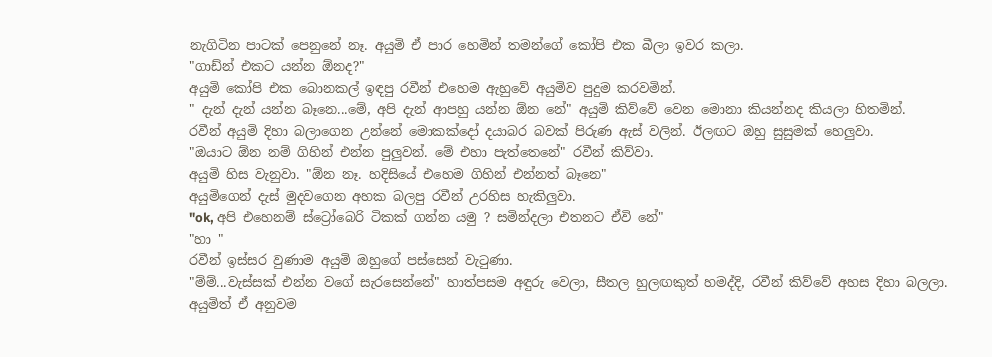නැගිටින පාටක් පෙනුනේ නෑ. අයුමි ඒ පාර හෙමින් තමන්ගේ කෝපි එක බීලා ඉවර කලා.
"ගාඩ්න් එකට යන්න ඕනද?"
අයුමි කෝපි එක බොනකල් ඉඳපු රවීන් එහෙම ඇහුවේ අයුමිව පුදුම කරවමින්.
" දැන් දැන් යන්න බෑනෙ...මේ, අපි දැන් ආපහු යන්න ඕන නේ" අයුමි කිව්වේ වෙන මොනා කියන්නද කියලා හිතමින්.
රවීන් අයුමි දිහා බලාගෙන උන්නේ මොකක්දෝ දයාබර බවක් පිරුණ ඇස් වලින්. ඊලඟට ඔහු සුසුමක් හෙලුවා.
"ඔයාට ඕන නම් ගිහින් එන්න පුලුවන්. මේ එහා පැත්තෙනේ" රවීන් කිව්වා.
අයුමි හිස වැනුවා. "ඕන නෑ. හදිසියේ එහෙම ගිහින් එන්නත් බෑනෙ"
අයුමිගෙන් දැස් මුදවගෙන අහක බලපු රවීන් උරහිස හැකිලුවා.
"ok, අපි එහෙනම් ස්ට්‍රෝබෙරි ටිකක් ගන්න යමු ? සමින්දලා එතනට ඒවි නේ"
"හා "
රවීන් ඉස්සර වුණාම අයුමි ඔහුගේ පස්සෙන් වැටුණා.
"ම්ම්...වැස්සක් එන්න වගේ සැරසෙන්නේ" හාත්පසම අඳුරු වෙලා, සීතල හුලඟකුත් හමද්දි, රවීන් කිව්වේ අහස දිහා බලලා.
අයුමිත් ඒ අනුවම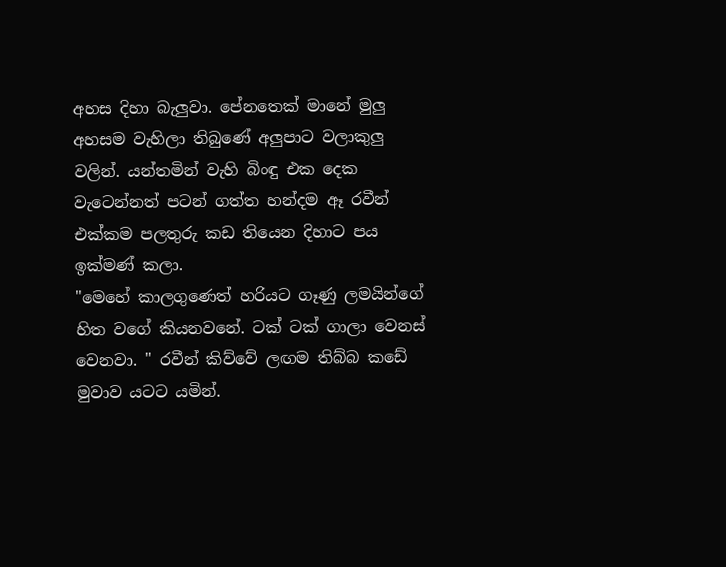අහස දිහා බැලුවා. පේනතෙක් මානේ මුලු අහසම වැහිලා තිබුණේ අලුපාට වලාකුලු වලින්. යන්තමින් වැහි බිංඳු එක දෙක වැටෙන්නත් පටන් ගත්ත හන්දම ඈ රවීන් එක්කම පලතුරු කඩ තියෙන දිහාට පය ඉක්මණ් කලා.
"මෙහේ කාලගුණෙත් හරියට ගෑණු ලමයින්ගේ හිත වගේ කියනවනේ. ටක් ටක් ගාලා වෙනස් වෙනවා. " රවීන් කිව්වේ ලඟම තිබ්බ කඩේ මුවාව යටට යමින්.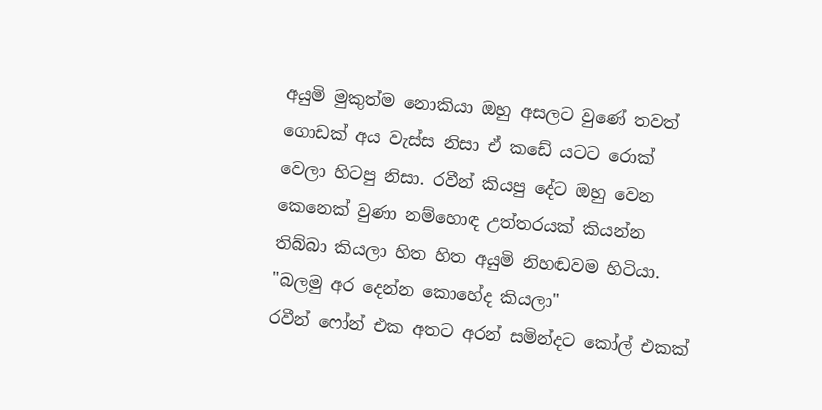අයුමි මුකුත්ම නොකියා ඔහු අසලට වුණේ තවත් ගොඩක් අය වැස්ස නිසා ඒ කඩේ යටට රොක් වෙලා හිටපු නිසා. රවීන් කියපු දේට ඔහු වෙන කෙනෙක් වුණා නම්හොඳ උත්තරයක් කියන්න තිබ්බා කියලා හිත හිත අයුමි නිහඬවම හිටියා.
"බලමු අර දෙන්න කොහේද කියලා"
රවීන් ෆෝන් එක අතට අරන් සමින්දට කෝල් එකක්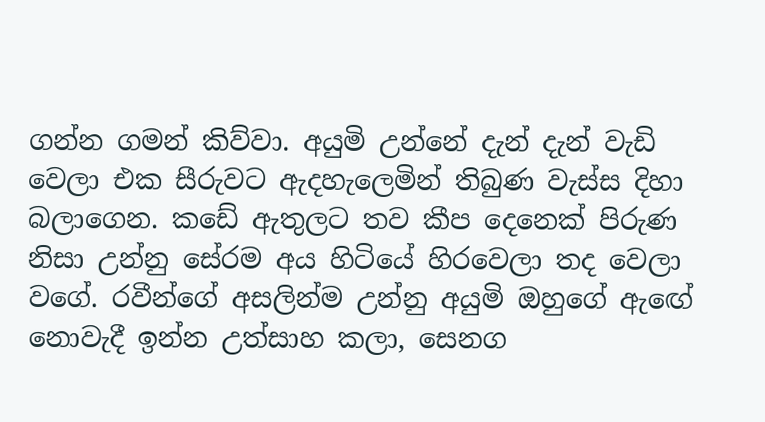ගන්න ගමන් කිව්වා. අයුමි උන්නේ දැන් දැන් වැඩි වෙලා එක සීරුවට ඇදහැලෙමින් තිබුණ වැස්ස දිහා බලාගෙන. කඩේ ඇතුලට තව කීප දෙනෙක් පිරුණ නිසා උන්නු සේරම අය හිටියේ හිරවෙලා තද වෙලා වගේ. රවීන්ගේ අසලින්ම උන්නු අයුමි ඔහුගේ ඇඟේ නොවැදී ඉන්න උත්සාහ කලා, සෙනග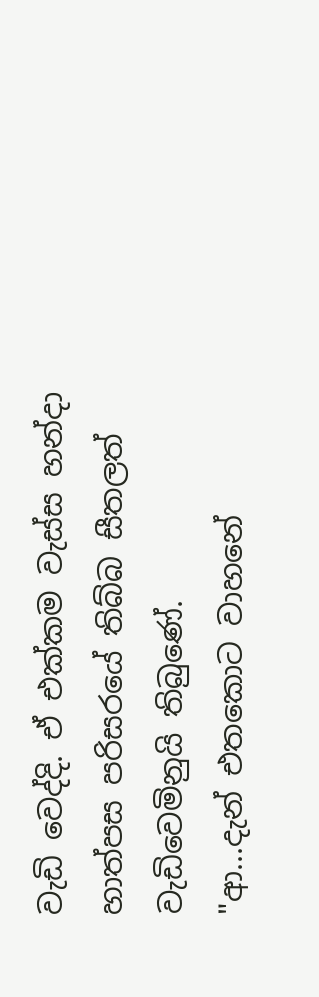වැඩි වෙද්දි. ඒ එක්කම වැස්ස හන්දා හාත්පස පරිසරයේ තිබ්බ සීතලත් වැඩිවෙමිනුයි තිබුණේ.
"ආ...දැන් එතකොට වාහනේ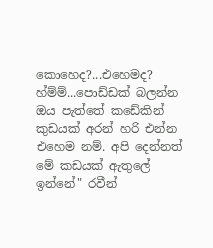කොහෙද?...එහෙමද? හ්ම්ම්...පොඩ්ඩක් බලන්න ඔය පැත්තේ කඩේකින් කුඩයක් අරන් හරි එන්න එහෙම නම්. අපි දෙන්නත් මේ කඩයක් ඇතුලේ ඉන්නේ" රවීන්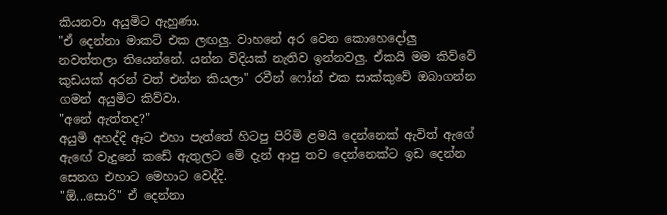කියනවා අයුමිට ඇහුණා.
"ඒ දෙන්නා මාකට් එක ලඟලු. වාහනේ අර වෙන කොහෙදෝලු නවත්තලා තියෙන්නේ. යන්න විදියක් නැතිව ඉන්නවලු. ඒකයි මම කිව්වේ කුඩයක් අරන් වත් එන්න කියලා" රවීන් ෆෝන් එක සාක්කුවේ ඔබාගන්න ගමන් අයුමිට කිව්වා.
"අනේ ඇත්තද?"
අයුමි අහද්දි ඈට එහා පැත්තේ හිටපු පිරිමි ළමයි දෙන්නෙක් ඇවිත් ඇගේ ඇඟේ වැදුනේ කඩේ ඇතුලට මේ දැන් ආපු තව දෙන්නෙක්ට ඉඩ දෙන්න සෙනග එහාට මෙහාට වෙද්දි.
"ඕ...සොරි" ඒ දෙන්නා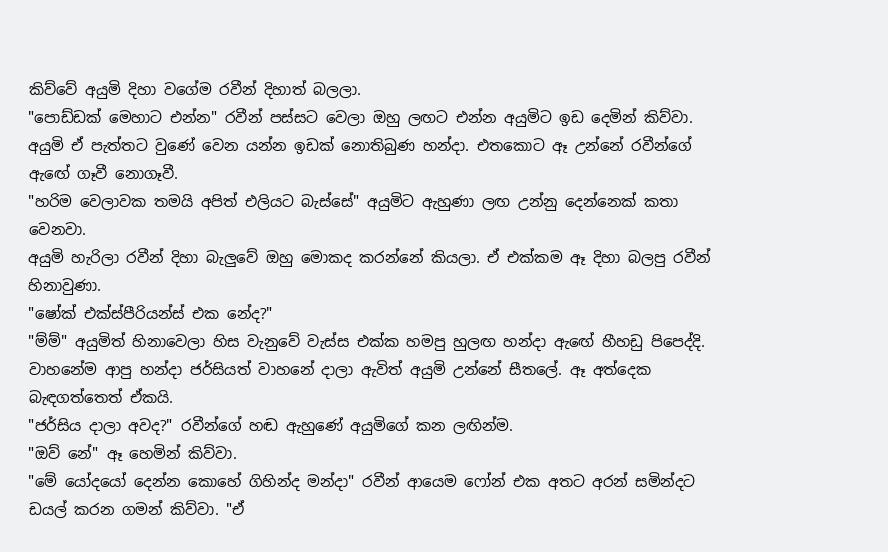කිව්වේ අයුමි දිහා වගේම රවීන් දිහාත් බලලා.
"පොඩ්ඩක් මෙහාට එන්න" රවීන් පස්සට වෙලා ඔහු ලඟට එන්න අයුමිට ඉඩ දෙමින් කිව්වා.
අයුමි ඒ පැත්තට වුණේ වෙන යන්න ඉඩක් නොතිබුණ හන්දා. එතකොට ඈ උන්නේ රවීන්ගේ ඇඟේ ගෑවී නොගෑවී.
"හරිම වෙලාවක තමයි අපිත් එලියට බැස්සේ" අයුමිට ඇහුණා ලඟ උන්නු දෙන්නෙක් කතා වෙනවා.
අයුමි හැරිලා රවීන් දිහා බැලුවේ ඔහු මොකද කරන්නේ කියලා. ඒ එක්කම ඈ දිහා බලපු රවීන් හිනාවුණා.
"ෂෝක් එක්ස්පීරියන්ස් එක නේද?"
"ම්ම්" අයුමිත් හිනාවෙලා හිස වැනුවේ වැස්ස එක්ක හමපු හුලඟ හන්දා ඇඟේ හීහඩු පිපෙද්දි.
වාහනේම ආපු හන්දා ජර්සියත් වාහනේ දාලා ඇවිත් අයුමි උන්නේ සීතලේ. ඈ අත්දෙක බැඳගත්තෙත් ඒකයි.
"ජර්සිය දාලා අවද?" රවීන්ගේ හඬ ඇහුණේ අයුමිගේ කන ලඟින්ම.
"ඔව් නේ" ඈ හෙමින් කිව්වා.
"මේ යෝදයෝ දෙන්න කොහේ ගිහින්ද මන්දා" රවීන් ආයෙම ෆෝන් එක අතට අරන් සමින්දට ඩයල් කරන ගමන් කිව්වා. "ඒ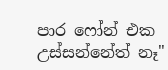පාර ෆෝන් එක උස්සන්නේත් නෑ"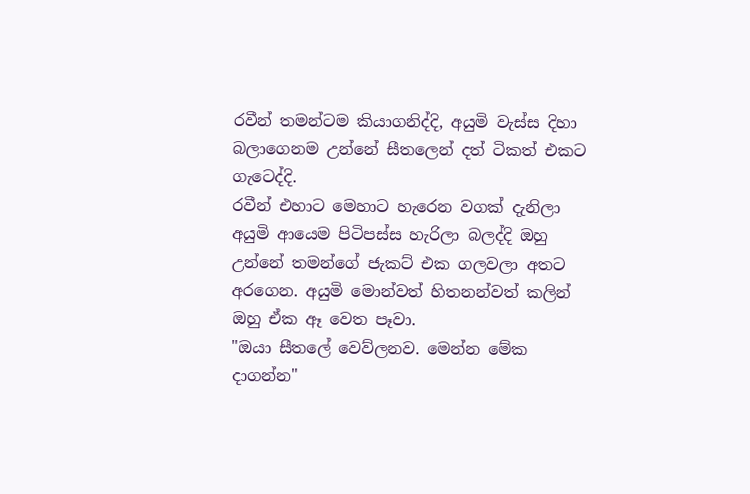රවීන් තමන්ටම කියාගනිද්දි, අයුමි වැස්ස දිහා බලාගෙනම උන්නේ සීතලෙන් දත් ටිකත් එකට ගැටෙද්දි.
රවීන් එහාට මෙහාට හැරෙන වගක් දැනිලා අයුමි ආයෙම පිටිපස්ස හැරිලා බලද්දි ඔහු උන්නේ තමන්ගේ ජැකට් එක ගලවලා අතට අරගෙන. අයුමි මොන්වත් හිතනන්වත් කලින් ඔහු ඒක ඈ වෙත පෑවා.
"ඔයා සීතලේ වෙව්ලනව. මෙන්න මේක දාගන්න"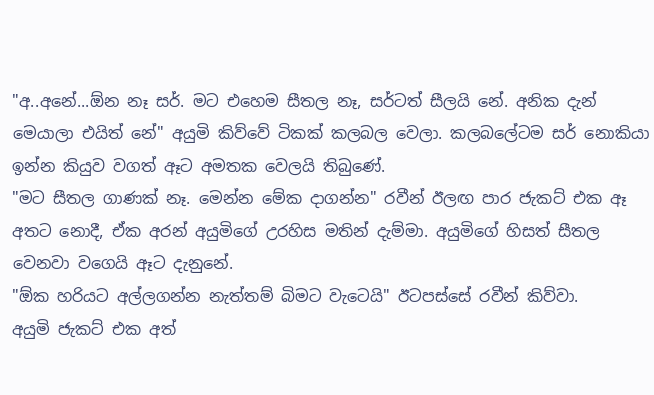"අ..අනේ...ඕන නෑ සර්. මට එහෙම සීතල නෑ, සර්ටත් සීලයි නේ. අනික දැන් මෙයාලා එයිත් නේ" අයුමි කිව්වේ ටිකක් කලබල වෙලා. කලබලේටම සර් නොකියා ඉන්න කියුව වගත් ඈට අමතක වෙලයි තිබුණේ.
"මට සීතල ගාණක් නෑ. මෙන්න මේක දාගන්න" රවීන් ඊලඟ පාර ජැකට් එක ඈ අතට නොදී, ඒක අරන් අයුමිගේ උරහිස මතින් දැම්මා. අයුමිගේ හිසත් සීතල වෙනවා වගෙයි ඈට දැනුනේ.
"ඕක හරියට අල්ලගන්න නැත්තම් බිමට වැටෙයි" ඊටපස්සේ රවීන් කිව්වා.
අයුමි ජැකට් එක අත්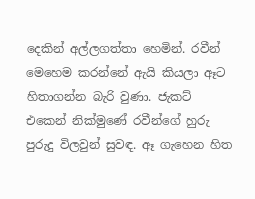දෙකින් අල්ලගත්තා හෙමින්. රවීන් මෙහෙම කරන්නේ ඇයි කියලා ඈට හිතාගන්න බැරි වුණා. ජැකට් එකෙන් නික්මුණේ රවීන්ගේ හුරු පුරුදු විලවුන් සුවඳ. ඈ ගැහෙන හිත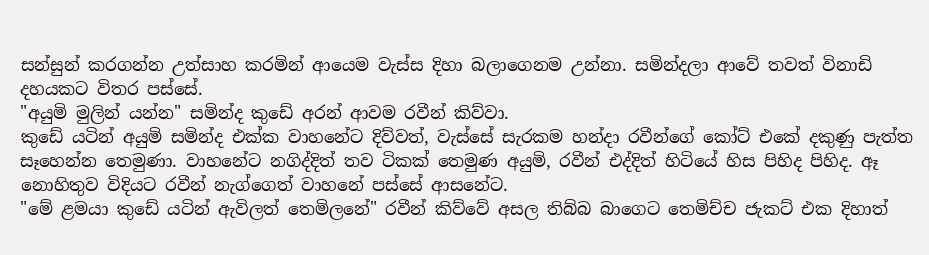සන්සුන් කරගන්න උත්සාහ කරමින් ආයෙම වැස්ස දිහා බලාගෙනම උන්නා. සමින්දලා ආවේ තවත් විනාඩි දහයකට විතර පස්සේ.
"අයුමි මුලින් යන්න" සමින්ද කුඩේ අරන් ආවම රවීන් කිව්වා.
කුඩේ යටින් අයුමි සමින්ද එක්ක වාහනේට දිව්වත්, වැස්සේ සැරකම හන්දා රවීන්ගේ කෝට් එකේ දකුණු පැත්ත සෑහෙන්න තෙමුණා. වාහනේට නගිද්දිත් තව ටිකක් තෙමුණ අයුමි, රවීන් එද්දිත් හිටියේ හිස පිහිද පිහිද. ඈ නොහිතුව විදියට රවීන් නැග්ගෙත් වාහනේ පස්සේ ආසනේට.
"මේ ළමයා කුඩේ යටින් ඇවිලත් තෙමිලනේ" රවීන් කිව්වේ අසල තිබ්බ බාගෙට තෙමිච්ච ජැකට් එක දිහාත්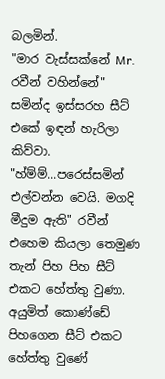බලමින්.
"මාර වැස්සක්නේ Mr. රවීන් වහින්නේ" සමින්ද ඉස්සරහ සීට් එකේ ඉඳන් හැරිලා කිව්වා.
"හ්ම්ම්...පරෙස්සමින් එල්වන්න වෙයි. මගදි මීදුම ඇති" රවීන් එහෙම කියලා තෙමුණ තැන් පිහ පිහ සීට් එකට හේත්තු වුණා.
අයුමිත් කොණ්ඩේ පිහගෙන සීට් එකට හේත්තු වුණේ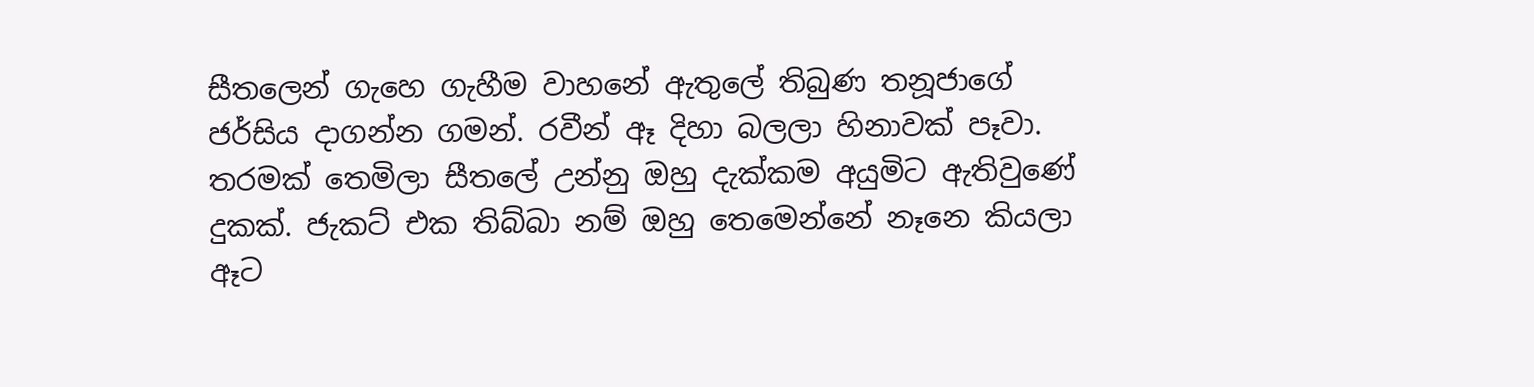සීතලෙන් ගැහෙ ගැහීම වාහනේ ඇතුලේ තිබුණ තනූජාගේ ජර්සිය දාගන්න ගමන්. රවීන් ඈ දිහා බලලා හිනාවක් පෑවා. තරමක් තෙමිලා සීතලේ උන්නු ඔහු දැක්කම අයුමිට ඇතිවුණේ දුකක්. ජැකට් එක තිබ්බා නම් ඔහු තෙමෙන්නේ නෑනෙ කියලා ඈට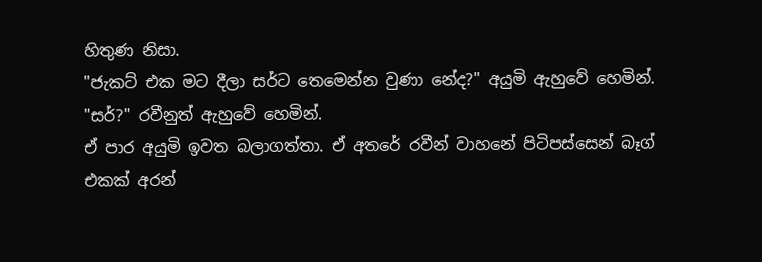හිතුණ නිසා.
"ජැකට් එක මට දීලා සර්ට තෙමෙන්න වුණා නේද?" අයුමි ඇහුවේ හෙමින්.
"සර්?" රවීනුත් ඇහුවේ හෙමින්.
ඒ පාර අයුමි ඉවත බලාගත්තා. ඒ අතරේ රවීන් වාහනේ පිටිපස්සෙන් බෑග් එකක් අරන්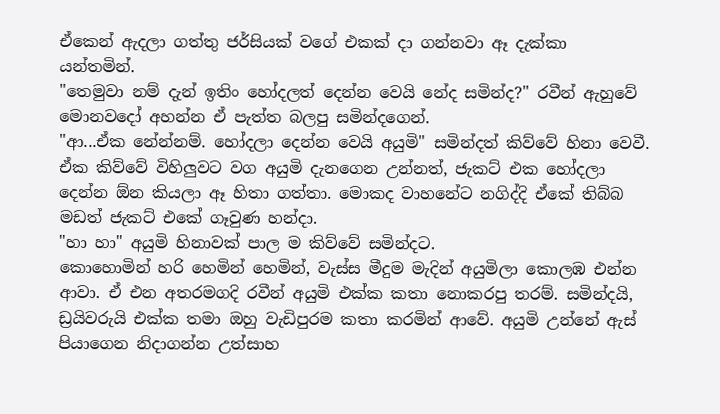ඒකෙන් ඇදලා ගත්තු ජර්සියක් වගේ එකක් දා ගන්නවා ඈ දැක්කා යන්තමින්.
"තෙමුවා නම් දැන් ඉතිං හෝදලත් දෙන්න වෙයි නේද සමින්ද?" රවීන් ඇහුවේ මොනවදෝ අහන්න ඒ පැත්ත බලපු සමින්දගෙන්.
"ආ...ඒක නේන්නම්. හෝදලා දෙන්න වෙයි අයුමි" සමින්දත් කිව්වේ හිනා වෙවී.
ඒක කිව්වේ විහිලුවට වග අයුමි දැනගෙන උන්නත්, ජැකට් එක හෝදලා දෙන්න ඕන කියලා ඈ හිතා ගත්තා. මොකද වාහනේට නගිද්දි ඒකේ තිබ්බ මඩත් ජැකට් එකේ ගෑවුණ හන්දා.
"හා හා" අයුමි හිනාවක් පාල ම කිව්වේ සමින්දට.
කොහොමින් හරි හෙමින් හෙමින්, වැස්ස මීදුම මැදින් අයුමිලා කොලඹ එන්න ආවා. ඒ එන අතරමගදි රවීන් අයුමි එක්ක කතා නොකරපු තරම්. සමින්දයි, ඩ්‍රයිවරුයි එක්ක තමා ඔහු වැඩිපුරම කතා කරමින් ආවේ. අයුමි උන්නේ ඇස් පියාගෙන නිදාගන්න උත්සාහ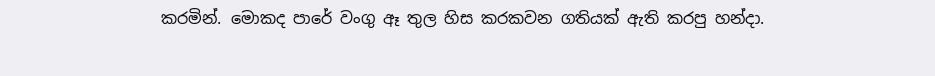කරමින්. මොකද පාරේ වංගු ඈ තුල හිස කරකවන ගතියක් ඇති කරපු හන්දා.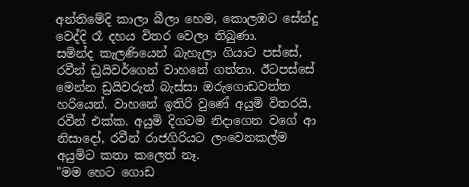අන්තිමේදි කාලා බීලා හෙම, කොලඹට සේන්දු වෙද්දි රෑ දහය විතර වෙලා තිබුණා.
සමින්ද කැලණියෙන් බැහැලා ගියාට පස්සේ, රවීන් ඩ්‍රයිවර්ගෙන් වාහනේ ගත්තා. ඊටපස්සේ මෙන්න ඩ්‍රයිවරුත් බැස්සා ඔරුගොඩවත්ත හරියෙන්. වාහනේ ඉතිරි වුණේ අයුමි විතරයි, රවීන් එක්ක. අයුමි දිගටම නිදාගෙන වගේ ආ නිසාදෝ, රවීන් රාජගිරියට ලංවෙනකල්ම අයුමිට කතා කලෙත් නෑ.
"මම හෙට ගොඩ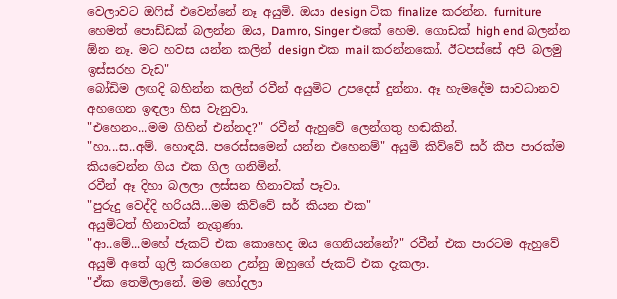වෙලාවට ඔෆිස් එවෙන්නේ නෑ අයුමි. ඔයා design ටික finalize කරන්න. furniture හෙමත් පොඩ්ඩක් බලන්න ඔය, Damro, Singer එකේ හෙම. ගොඩක් high end බලන්න ඕන නෑ. මට හවස යන්න කලින් design එක mail කරන්නකෝ. ඊටපස්සේ අපි බලමු ඉස්සරහ වැඩ"
බෝඩිම ලඟදි බහින්න කලින් රවීන් අයුමිට උපදෙස් දුන්නා. ඈ හැමදේම සාවධානව අහගෙන ඉඳලා හිස වැනුවා.
"එහෙනං...මම ගිහින් එන්නද?" රවීන් ඇහුවේ ලෙන්ගතු හඬකින්.
"හා...ස..අම්. හොඳයි. පරෙස්සමෙන් යන්න එහෙනම්" අයුමි කිව්වේ සර් කීප පාරක්ම කියවෙන්න ගිය එක ගිල ගනිමින්.
රවීන් ඈ දිහා බලලා ලස්සන හිනාවක් පෑවා.
"පුරුදු වෙද්දි හරියයි…මම කිව්වේ සර් කියන එක"
අයුමිටත් හිනාවක් නැගුණා.
"ආ..මේ...මහේ ජැකට් එක කොහෙද ඔය ගෙනියන්නේ?" රවීන් එක පාරටම ඇහුවේ අයුමි අතේ ගුලි කරගෙන උන්නු ඔහුගේ ජැකට් එක දැකලා.
"ඒක තෙමිලානේ. මම හෝදලා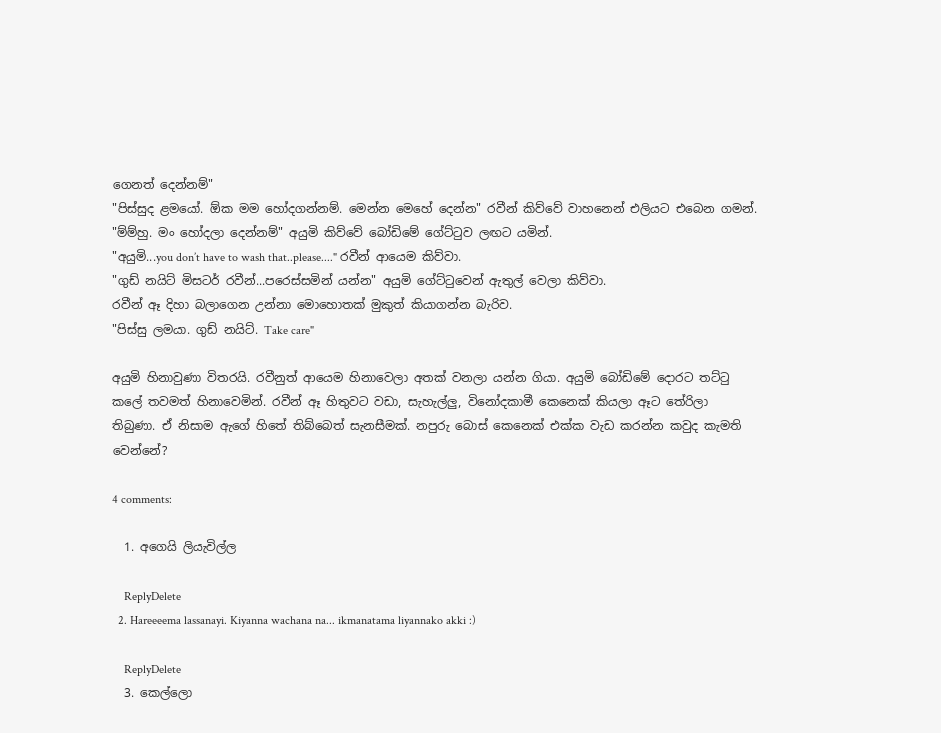ගෙනත් දෙන්නම්"
"පිස්සුද ළමයෝ. ඕක මම හෝදගන්නම්. මෙන්න මෙහේ දෙන්න" රවීන් කිව්වේ වාහනෙන් එලියට එබෙන ගමන්.
"ම්ම්හු. මං හෝදලා දෙන්නම්" අයුමි කිව්වේ බෝඩිමේ ගේට්ටුව ලඟට යමින්.
"අයුමි...you don’t have to wash that..please...." රවීන් ආයෙම කිව්වා.
"ගුඩ් නයිට් මිසටර් රවීන්...පරෙස්සමින් යන්න" අයුමි ගේට්ටුවෙන් ඇතුල් වෙලා කිව්වා.
රවීන් ඈ දිහා බලාගෙන උන්නා මොහොතක් මුකුත් කියාගන්න බැරිව.
"පිස්සු ලමයා. ගුඩ් නයිට්. Take care"

අයුමි හිනාවුණා විතරයි. රවීනුත් ආයෙම හිනාවෙලා අතක් වනලා යන්න ගියා. අයුමි බෝඩිමේ දොරට තට්ටු කලේ තවමත් හිනාවෙමින්. රවීන් ඈ හිතුවට වඩා, සැහැල්ලු, විනෝදකාමී කෙනෙක් කියලා ඈට තේරිලා තිබුණා. ඒ නිසාම ඇගේ හිතේ තිබ්බෙත් සැනසීමක්. නපුරු බොස් කෙනෙක් එක්ක වැඩ කරන්න කවුද කැමති වෙන්නේ?

4 comments:

  1. අගෙයි ලියැවිල්ල

    ReplyDelete
  2. Hareeeema lassanayi. Kiyanna wachana na... ikmanatama liyannako akki :)

    ReplyDelete
  3. කෙල්ලො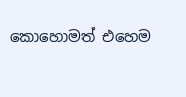කෙ‍ාහොමත් එහෙම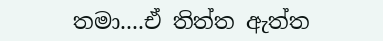තමා....ඒ තිත්ත ඇත්ත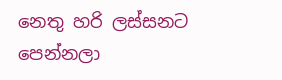නෙතු හරි ලස්සනට පෙන්නලා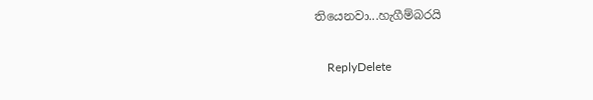තියෙනවා...හැගීම්බරයි

    ReplyDelete